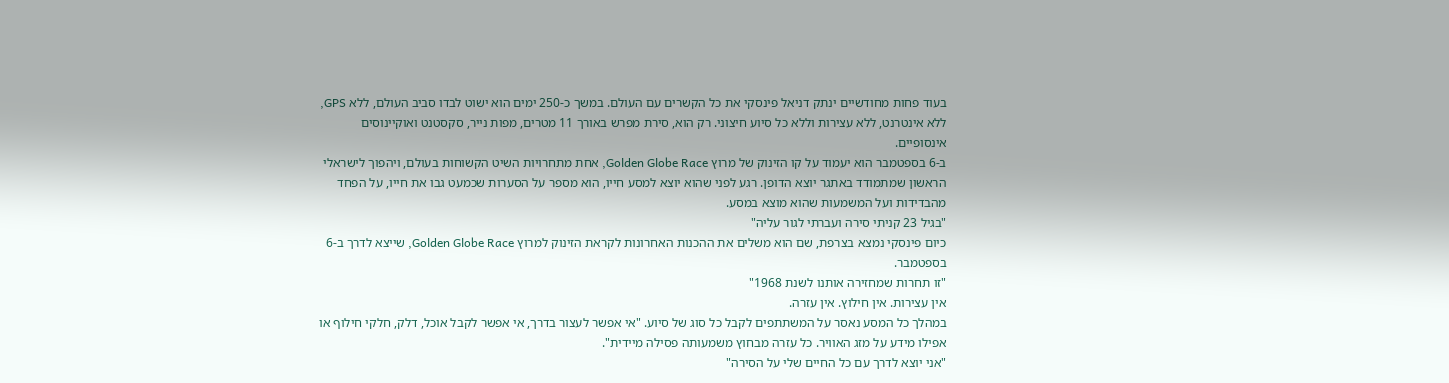בעוד פחות מחודשיים ינתק דניאל פינסקי את כל הקשרים עם העולם. במשך כ-250 ימים הוא ישוט לבדו סביב העולם, ללא GPS, ללא אינטרנט, ללא עצירות וללא כל סיוע חיצוני. רק הוא, סירת מפרש באורך 11 מטרים, מפות נייר, סקסטנט ואוקיינוסים אינסופיים.
ב-6 בספטמבר הוא יעמוד על קו הזינוק של מרוץ Golden Globe Race, אחת מתחרויות השיט הקשוחות בעולם, ויהפוך לישראלי הראשון שמתמודד באתגר יוצא הדופן. רגע לפני שהוא יוצא למסע חייו, הוא מספר על הסערות שכמעט גבו את חייו, על הפחד מהבדידות ועל המשמעות שהוא מוצא במסע.
"בגיל 23 קניתי סירה ועברתי לגור עליה"
כיום פינסקי נמצא בצרפת, שם הוא משלים את ההכנות האחרונות לקראת הזינוק למרוץ Golden Globe Race, שייצא לדרך ב-6 בספטמבר.
"זו תחרות שמחזירה אותנו לשנת 1968"
אין עצירות. אין חילוץ. אין עזרה.
במהלך כל המסע נאסר על המשתתפים לקבל כל סוג של סיוע. "אי אפשר לעצור בדרך, אי אפשר לקבל אוכל, דלק, חלקי חילוף או אפילו מידע על מזג האוויר. כל עזרה מבחוץ משמעותה פסילה מיידית".
"אני יוצא לדרך עם כל החיים שלי על הסירה"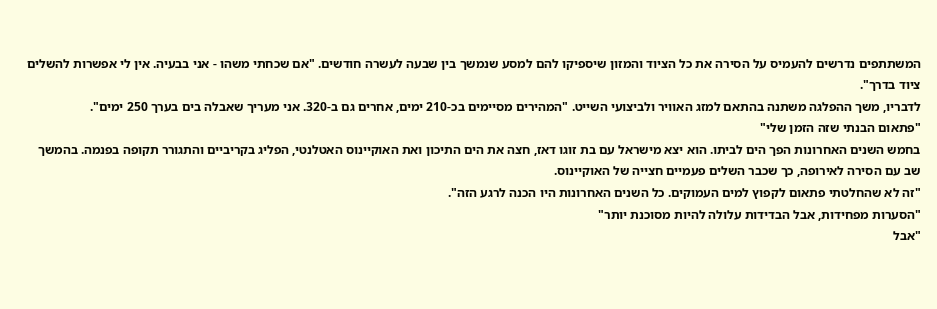המשתתפים נדרשים להעמיס על הסירה את כל הציוד והמזון שיספיקו להם למסע שנמשך בין שבעה לעשרה חודשים. "אם שכחתי משהו - אני בבעיה. אין לי אפשרות להשלים ציוד בדרך".
לדבריו, משך ההפלגה משתנה בהתאם למזג האוויר ולביצועי השייט. "המהירים מסיימים בכ-210 ימים, אחרים גם ב-320. אני מעריך שאבלה בים בערך 250 ימים".
"פתאום הבנתי שזה הזמן שלי"
בחמש השנים האחרונות הפך הים לביתו. הוא יצא מישראל עם בת זוגו דאז, חצה את הים התיכון ואת האוקיינוס האטלנטי, הפליג בקריביים והתגורר תקופה בפנמה. בהמשך שב עם הסירה לאירופה, כך שכבר השלים פעמיים חצייה של האוקיינוס.
"זה לא שהחלטתי פתאום לקפוץ למים העמוקים. כל השנים האחרונות היו הכנה לרגע הזה".
"הסערות מפחידות, אבל הבדידות עלולה להיות מסוכנת יותר"
"אבל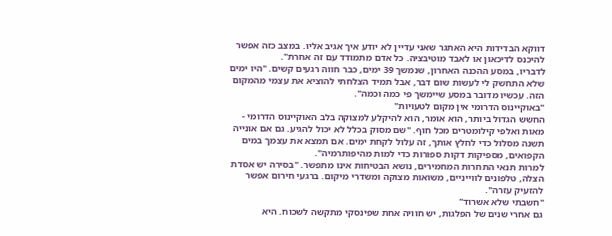דווקא הבדידות היא האתגר שאני עדיין לא יודע איך אגיב אליו. במצב כזה אפשר להיכנס לדיכאון או לאבד מוטיבציה. כל אדם מתמודד עם זה אחרת".
לדבריו, במסע ההכנה האחרון, שנמשך 39 ימים, כבר חווה רגעים קשים. "היו ימים שלא התחשק לי לעשות שום דבר, אבל תמיד הצלחתי להוציא את עצמי מהמקום הזה. עכשיו מדובר במסע שיימשך פי כמה וכמה".
"באוקיינוס הדרומי אין מקום לטעויות"
החשש הגדול ביותר, הוא אומר, הוא להיקלע למצוקה בלב האוקיינוס הדרומי - מאות ואלפי קילומטרים מכל חוף. "שם מסוק בכלל לא יכול להגיע. גם אם אונייה תשנה מסלול כדי לחלץ אותך, זה עלול לקחת ימים. אם תמצא את עצמך במים הקפואים, מספיקות דקות ספורות כדי למות מהיפותרמיה".
למרות תנאי התחרות המחמירים, נושא הבטיחות אינו מתפשר. "בסירה יש אסדת הצלה, טלפונים לווייניים, משואות מצוקה ומשדרי מיקום. ברגעי חירום אפשר להזעיק עזרה".
"חשבתי שלא אשרוד"
גם אחרי שנים של הפלגות, יש חוויה אחת שפינסקי מתקשה לשכוח. היא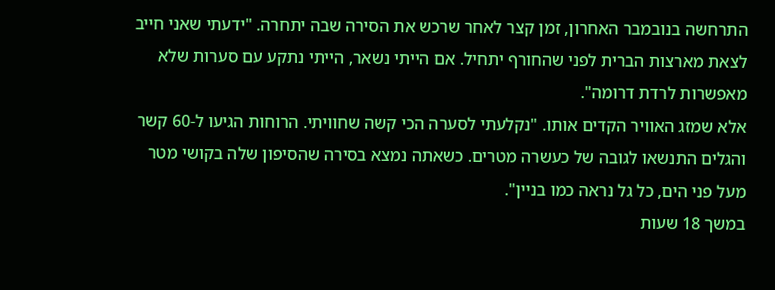התרחשה בנובמבר האחרון, זמן קצר לאחר שרכש את הסירה שבה יתחרה. "ידעתי שאני חייב לצאת מארצות הברית לפני שהחורף יתחיל. אם הייתי נשאר, הייתי נתקע עם סערות שלא מאפשרות לרדת דרומה".
אלא שמזג האוויר הקדים אותו. "נקלעתי לסערה הכי קשה שחוויתי. הרוחות הגיעו ל-60 קשר והגלים התנשאו לגובה של כעשרה מטרים. כשאתה נמצא בסירה שהסיפון שלה בקושי מטר מעל פני הים, כל גל נראה כמו בניין".
במשך 18 שעות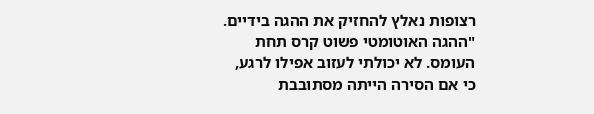רצופות נאלץ להחזיק את ההגה בידיים. "ההגה האוטומטי פשוט קרס תחת העומס. לא יכולתי לעזוב אפילו לרגע, כי אם הסירה הייתה מסתובבת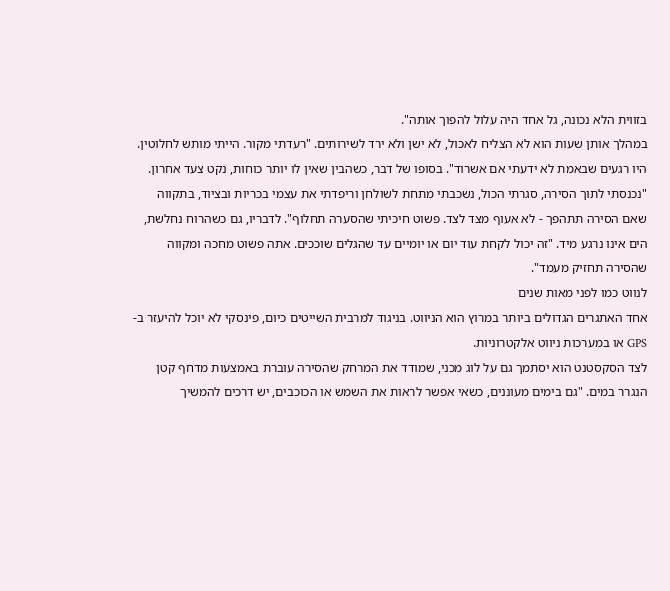בזווית הלא נכונה, גל אחד היה עלול להפוך אותה".
במהלך אותן שעות הוא לא הצליח לאכול, לא ישן ולא ירד לשירותים. "רעדתי מקור. הייתי מותש לחלוטין. היו רגעים שבאמת לא ידעתי אם אשרוד". בסופו של דבר, כשהבין שאין לו יותר כוחות, נקט צעד אחרון.
"נכנסתי לתוך הסירה, סגרתי הכול, נשכבתי מתחת לשולחן וריפדתי את עצמי בכריות ובציוד, בתקווה שאם הסירה תתהפך - לא אעוף מצד לצד. פשוט חיכיתי שהסערה תחלוף". לדבריו, גם כשהרוח נחלשת, הים אינו נרגע מיד. "זה יכול לקחת עוד יום או יומיים עד שהגלים שוככים. אתה פשוט מחכה ומקווה שהסירה תחזיק מעמד".
לנווט כמו לפני מאות שנים
אחד האתגרים הגדולים ביותר במרוץ הוא הניווט. בניגוד למרבית השייטים כיום, פינסקי לא יוכל להיעזר ב-GPS או במערכות ניווט אלקטרוניות.
לצד הסקסטנט הוא יסתמך גם על לוג מכני, שמודד את המרחק שהסירה עוברת באמצעות מדחף קטן הנגרר במים. "גם בימים מעוננים, כשאי אפשר לראות את השמש או הכוכבים, יש דרכים להמשיך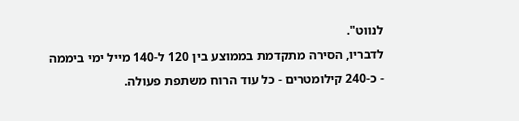לנווט".
לדבריו, הסירה מתקדמת בממוצע בין 120 ל-140 מייל ימי ביממה - כ-240 קילומטרים - כל עוד הרוח משתפת פעולה.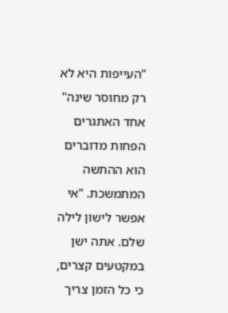"העייפות היא לא רק מחוסר שינה"
אחד האתגרים הפחות מדוברים הוא ההתשה המתמשכת. "אי אפשר לישון לילה שלם. אתה ישן במקטעים קצרים, כי כל הזמן צריך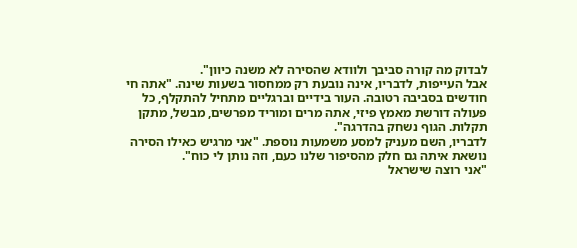לבדוק מה קורה סביבך ולוודא שהסירה לא משנה כיוון".
אבל העייפות, לדבריו, אינה נובעת רק ממחסור בשעות שינה. "אתה חי חודשים בסביבה רטובה. העור בידיים וברגליים מתחיל להתקלף, כל פעולה דורשת מאמץ פיזי, אתה מרים ומוריד מפרשים, מבשל, מתקן תקלות. הגוף נשחק בהדרגה".
לדבריו, השם מעניק למסע משמעות נוספת. "אני מרגיש כאילו הסירה נושאת איתה גם חלק מהסיפור שלנו כעם, וזה נותן לי כוח".
"אני רוצה שישראל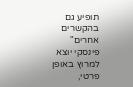תופיע גם בהקשרים אחרים"
פינסקי יוצא למרוץ באופן פרטי,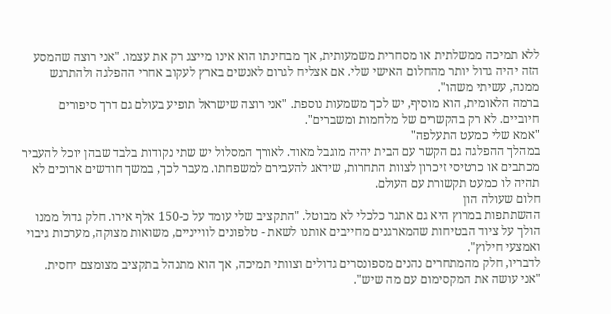ללא תמיכה ממשלתית או מסחרית משמעותית, אך מבחינתו הוא אינו מייצג רק את עצמו. "אני רוצה שהמסע הזה יהיה גדול יותר מהחלום האישי שלי. אם אצליח לגרום לאנשים בארץ לעקוב אחרי ההפלגה ולהתרגש ממנה, עשיתי משהו".
ברמה הלאומית, הוא מוסיף, יש לכך משמעות נוספת. "אני רוצה שישראל תופיע בעולם גם דרך סיפורים חיוביים. לא רק בהקשרים של מלחמות ומשברים".
"אמא שלי כמעט התעלפה"
במהלך ההפלגה גם הקשר עם הבית יהיה מוגבל מאוד. לאורך המסלול יש שתי נקודות בלבד שבהן יוכל להעביר מכתבים או כרטיסי זיכרון לצוות התחרות, שידאג להעבירם למשפחתו. מעבר לכך, במשך חודשים ארוכים לא תהיה לו כמעט תקשורת עם העולם.
חלום שעולה הון
ההשתתפות במרוץ היא גם אתגר כלכלי לא מבוטל. "התקציב שלי עומד על כ-150 אלף אירו. חלק גדול ממנו הולך על ציוד הבטיחות שהמארגנים מחייבים אותנו לשאת - טלפונים לווייניים, משואות מצוקה, מערכות גיבוי ואמצעי חילוץ".
לדבריו, חלק מהמתחרים נהנים מספונסרים גדולים וצוותי תמיכה, אך הוא מתנהל בתקציב מצומצם יחסית. "אני עושה את המקסימום עם מה שיש".